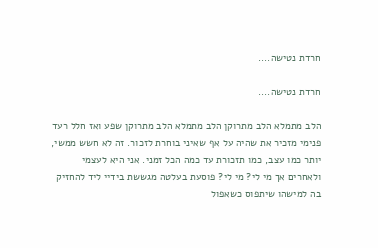חרדת נטישה....

חרדת נטישה....

הלב מתמלא הלב מתרוקן הלב מתמלא הלב מתרוקן שפע ואז חלל רעד פנימי מזכיר את שהיה על אף שאיני בוחרת לזכור. זה לא חשש ממשי, יותר כמו עצב, כמו תזכורת עד כמה הכל זמני. אני היא לעצמי ולאחרים אך מי לי? מי לי? פוסעת בעלטה מגששת בידיי ליד להחזיק בה למישהו שיתפוס כשאפול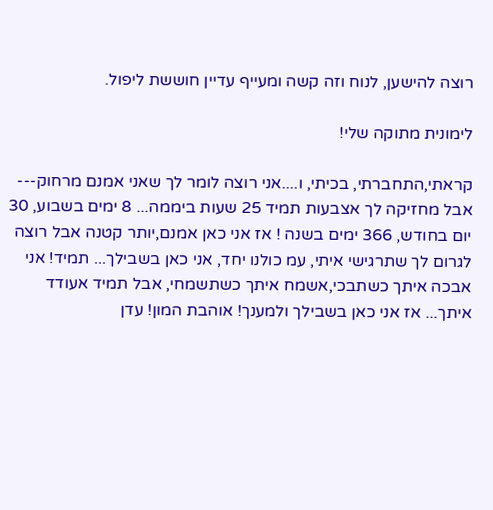רוצה להישען, לנוח וזה קשה ומעייף עדיין חוששת ליפול.

לימונית מתוקה שלי!

קראתי,התחברתי, בכיתי, ו....אני רוצה לומר לך שאני אמנם מרחוק--- אבל מחזיקה לך אצבעות תמיד 25 שעות ביממה... 8 ימים בשבוע, 30 יום בחודש, 366 ימים בשנה ! אז אני כאן אמנם,יותר קטנה אבל רוצה לגרום לך שתרגישי איתי, עמ כולנו יחד, אני כאן בשבילך... תמיד! אני אבכה איתך כשתבכי,אשמח איתך כשתשמחי, אבל תמיד אעודד איתך... אז אני כאן בשבילך ולמענך! אוהבת המון! עדן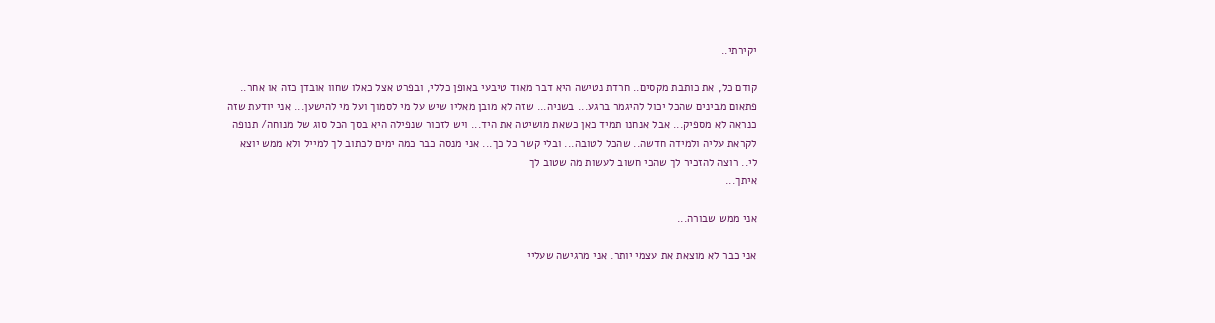יקירתי..

קודם כל, את כותבת מקסים.. חרדת נטישה היא דבר מאוד טיבעי באופן כללי, ובפרט אצל כאלו שחוו אובדן כזה או אחר.. פתאום מבינים שהכל יכול להיגמר ברגע... בשניה... שזה לא מובן מאליו שיש על מי לסמוך ועל מי להישען... אני יודעת שזה כנראה לא מספיק... אבל אנחנו תמיד כאן כשאת מושיטה את היד... ויש לזכור שנפילה היא בסך הכל סוג של מנוחה/ תנופה לקראת עליה ולמידה חדשה.. שהכל לטובה... ובלי קשר כל כך... אני מנסה כבר כמה ימים לכתוב לך למייל ולא ממש יוצא לי.. רוצה להזכיר לך שהכי חשוב לעשות מה שטוב לך
איתך...

אני ממש שבורה...

אני כבר לא מוצאת את עצמי יותר. אני מרגישה שעליי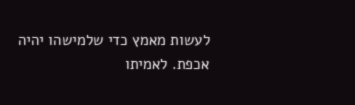לעשות מאמץ כדי שלמישהו יהיה אכפת. לאמיתו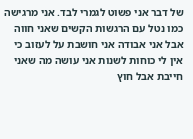של דבר אני פשוט לגמרי לבד. אני מרגישה כמו נטל עם הרגשות הקשים שאני חווה אבל אני אבודה אני חושבת על לעזוב כי אין לי כוחות לשנות אני עושה מה שאני חייבת אבל חוץ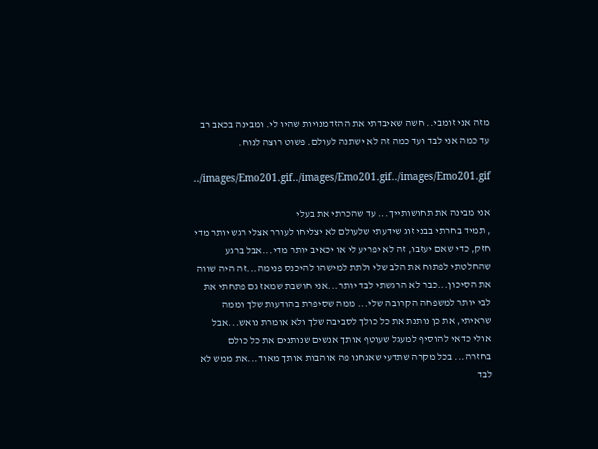מזה אני זומבי.. חשה שאיבדתי את ההזדמנויות שהיו לי. ומבינה בכאב רב עד כמה אני לבד ועד כמה זה לא ישתנה לעולם. פשוט רוצה לנוח.

../images/Emo201.gif../images/Emo201.gif../images/Emo201.gif

אני מבינה את תחושותייך... עד שהכרתי את בעלי
, תמיד בחרתי בבני זוג שידעתי שלעולם לא יצליחו לעורר אצלי רגש יותר מדי חזק, כדי שאם יעזבו, זה לא יפריע לי או יכאיב יותר מדי...אבל ברגע שהחלטתי לפתוח את הלב שלי ולתת למישהו להיכנס פנימה...זה היה שווה את הסיכון...כבר לא הרגשתי לבד יותר...אני חושבת שמאז גם פתחתי את לבי יותר למשפחה הקרובה שלי... ממה שסיפרת בהודעות שלך וממה שראיתי, את כן נותנת את כל כולך לסביבה שלך ולא אומרת נואש...אבל אולי כדאי להוסיף למעגל שעוטף אותך אנשים שנותנים את כל כולם בחזרה... בכל מקרה שתדעי שאנחנו פה אוהבות אותך מאוד...את ממש לא לבד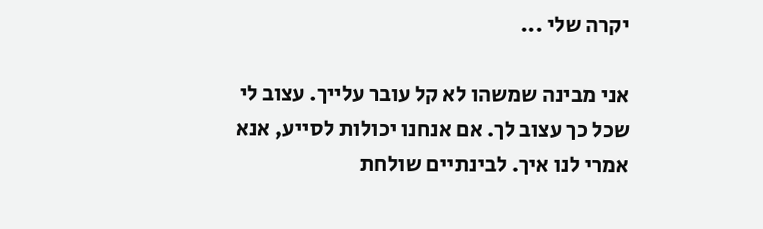יקרה שלי ...

אני מבינה שמשהו לא קל עובר עלייך. עצוב לי שכל כך עצוב לך. אם אנחנו יכולות לסייע, אנא אמרי לנו איך. לבינתיים שולחת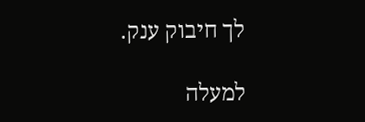לך חיבוק ענק.

למעלה